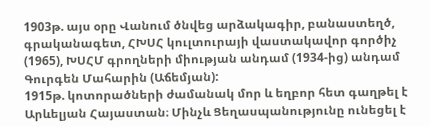1903թ. այս օրը Վանում ծնվեց արձակագիր, բանաստեղծ, գրականագետ, ՀԽՍՀ կուլտուրայի վաստակավոր գործիչ (1965), ԽՍՀՄ գրողների միության անդամ (1934-ից) անդամ Գուրգեն Մահարին (Աճեմյան):
1915թ. կոտորածների ժամանակ մոր և եղբոր հետ գաղթել է Արևելյան Հայաստան։ Մինչև Ցեղասպանությունը ունեցել է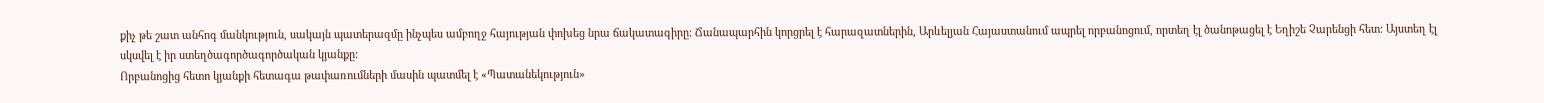քիչ թե շատ անհոգ մանկություն, սակայն պատերազմը ինչպես ամբողջ հայության փոխեց նրա ճակատագիրը: Ճանապարհին կորցրել է հարազատներին, Արևելյան Հայաստանում ապրել որբանոցում, որտեղ էլ ծանոթացել է Եղիշե Չարենցի հետ: Այստեղ էլ սկսվել է իր ստեղծագործագործական կյանքը:
Որբանոցից հետո կյանքի հետագա թափառումների մասին պատմել է «Պատանեկություն»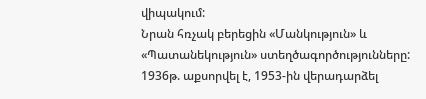վիպակում:
Նրան հռչակ բերեցին «Մանկություն» և «Պատանեկություն» ստեղծագործությունները:
1936թ. աքսորվել է, 1953-ին վերադարձել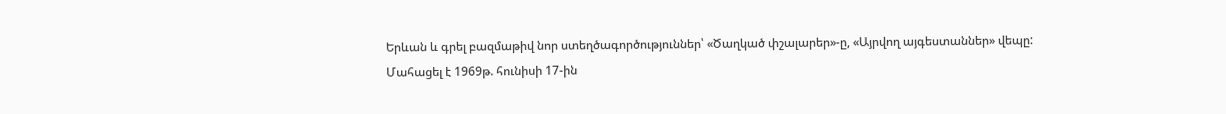Երևան և գրել բազմաթիվ նոր ստեղծագործություններ՝ «Ծաղկած փշալարեր»-ը, «Այրվող այգեստաններ» վեպը:
Մահացել է 1969թ. հունիսի 17-ին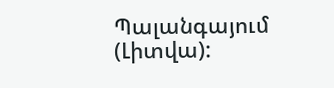Պալանգայում (Լիտվա):